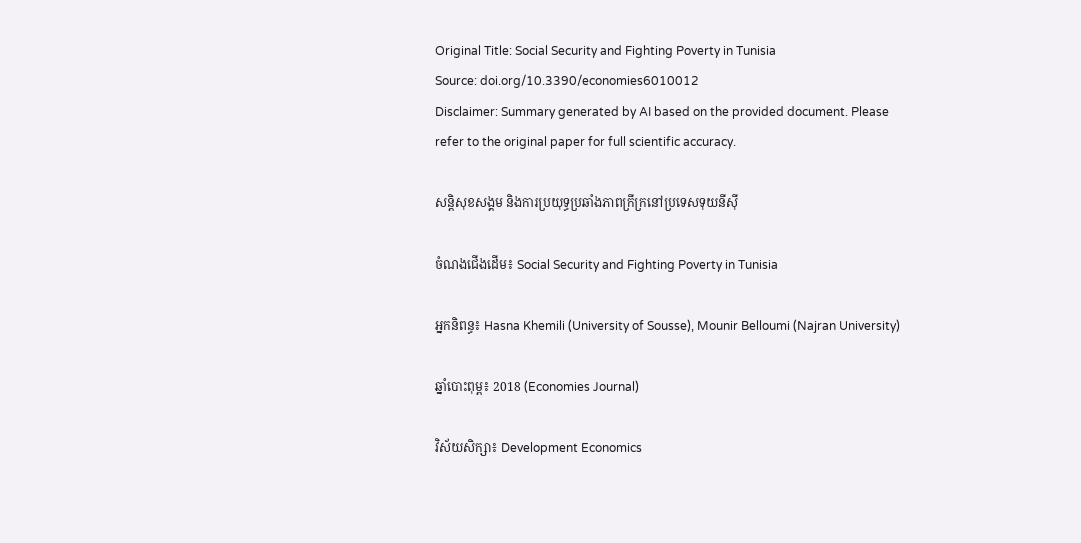Original Title: Social Security and Fighting Poverty in Tunisia
Source: doi.org/10.3390/economies6010012
Disclaimer: Summary generated by AI based on the provided document. Please refer to the original paper for full scientific accuracy.

សន្តិសុខសង្គម និងការប្រយុទ្ធប្រឆាំងភាពក្រីក្រនៅប្រទេសទុយនីស៊ី

ចំណងជើងដើម៖ Social Security and Fighting Poverty in Tunisia

អ្នកនិពន្ធ៖ Hasna Khemili (University of Sousse), Mounir Belloumi (Najran University)

ឆ្នាំបោះពុម្ព៖ 2018 (Economies Journal)

វិស័យសិក្សា៖ Development Economics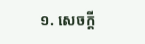១. សេចក្តី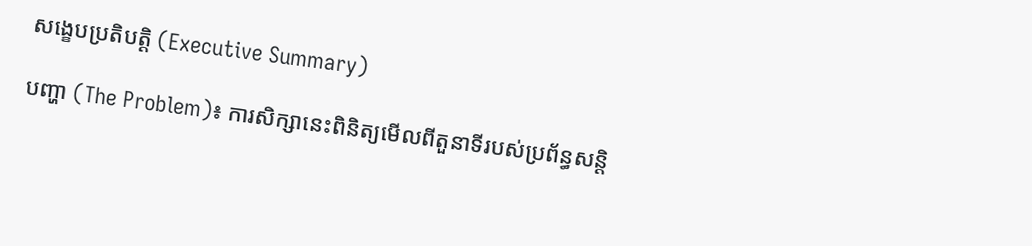សង្ខេបប្រតិបត្តិ (Executive Summary)

បញ្ហា (The Problem)៖ ការសិក្សានេះពិនិត្យមើលពីតួនាទីរបស់ប្រព័ន្ធសន្តិ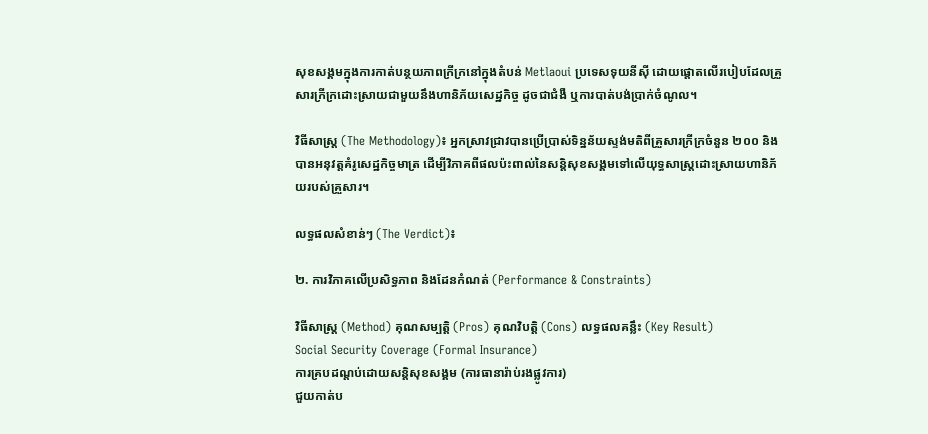សុខសង្គមក្នុងការកាត់បន្ថយភាពក្រីក្រនៅក្នុងតំបន់ Metlaoui ប្រទេសទុយនីស៊ី ដោយផ្តោតលើរបៀបដែលគ្រួសារក្រីក្រដោះស្រាយជាមួយនឹងហានិភ័យសេដ្ឋកិច្ច ដូចជាជំងឺ ឬការបាត់បង់ប្រាក់ចំណូល។

វិធីសាស្ត្រ (The Methodology)៖ អ្នកស្រាវជ្រាវបានប្រើប្រាស់ទិន្នន័យស្ទង់មតិពីគ្រួសារក្រីក្រចំនួន ២០០ និងបានអនុវត្តគំរូសេដ្ឋកិច្ចមាត្រ ដើម្បីវិភាគពីផលប៉ះពាល់នៃសន្តិសុខសង្គមទៅលើយុទ្ធសាស្ត្រដោះស្រាយហានិភ័យរបស់គ្រួសារ។

លទ្ធផលសំខាន់ៗ (The Verdict)៖

២. ការវិភាគលើប្រសិទ្ធភាព និងដែនកំណត់ (Performance & Constraints)

វិធីសាស្ត្រ (Method) គុណសម្បត្តិ (Pros) គុណវិបត្តិ (Cons) លទ្ធផលគន្លឹះ (Key Result)
Social Security Coverage (Formal Insurance)
ការគ្របដណ្តប់ដោយសន្តិសុខសង្គម (ការធានារ៉ាប់រងផ្លូវការ)
ជួយកាត់ប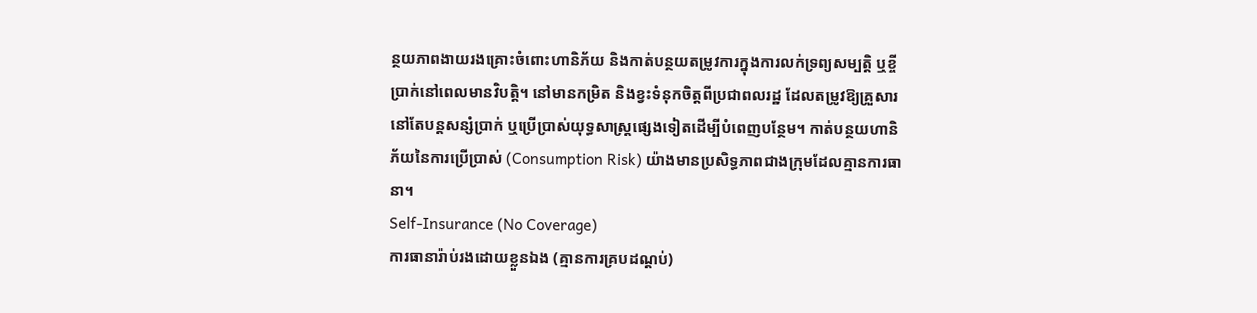ន្ថយភាពងាយរងគ្រោះចំពោះហានិភ័យ និងកាត់បន្ថយតម្រូវការក្នុងការលក់ទ្រព្យសម្បត្តិ ឬខ្ចីប្រាក់នៅពេលមានវិបត្តិ។ នៅមានកម្រិត និងខ្វះទំនុកចិត្តពីប្រជាពលរដ្ឋ ដែលតម្រូវឱ្យគ្រួសារនៅតែបន្តសន្សំប្រាក់ ឬប្រើប្រាស់យុទ្ធសាស្ត្រផ្សេងទៀតដើម្បីបំពេញបន្ថែម។ កាត់បន្ថយហានិភ័យនៃការប្រើប្រាស់ (Consumption Risk) យ៉ាងមានប្រសិទ្ធភាពជាងក្រុមដែលគ្មានការធានា។
Self-Insurance (No Coverage)
ការធានារ៉ាប់រងដោយខ្លួនឯង (គ្មានការគ្របដណ្តប់)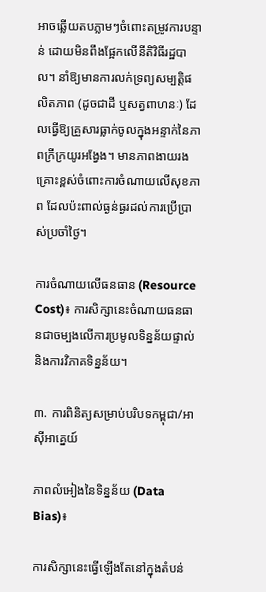អាចឆ្លើយតបភ្លាមៗចំពោះតម្រូវការបន្ទាន់ ដោយមិនពឹងផ្អែកលើនីតិវិធីរដ្ឋបាល។ នាំឱ្យមានការលក់ទ្រព្យសម្បត្តិផលិតភាព (ដូចជាដី ឬសត្វពាហនៈ) ដែលធ្វើឱ្យគ្រួសារធ្លាក់ចូលក្នុងអន្ទាក់នៃភាពក្រីក្រយូរអង្វែង។ មានភាពងាយរងគ្រោះខ្ពស់ចំពោះការចំណាយលើសុខភាព ដែលប៉ះពាល់ធ្ងន់ធ្ងរដល់ការប្រើប្រាស់ប្រចាំថ្ងៃ។

ការចំណាយលើធនធាន (Resource Cost)៖ ការសិក្សានេះចំណាយធនធានជាចម្បងលើការប្រមូលទិន្នន័យផ្ទាល់ និងការវិភាគទិន្នន័យ។

៣. ការពិនិត្យសម្រាប់បរិបទកម្ពុជា/អាស៊ីអាគ្នេយ៍

ភាពលំអៀងនៃទិន្នន័យ (Data Bias)៖

ការសិក្សានេះធ្វើឡើងតែនៅក្នុងតំបន់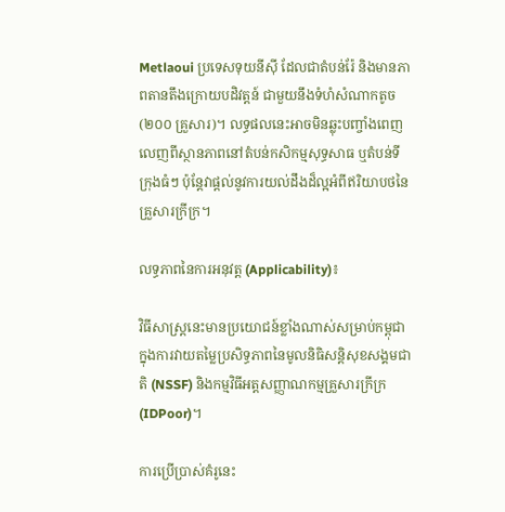Metlaoui ប្រទេសទុយនីស៊ី ដែលជាតំបន់រ៉ែ និងមានភាពតានតឹងក្រោយបដិវត្តន៍ ជាមួយនឹងទំហំសំណាកតូច (២០០ គ្រួសារ)។ លទ្ធផលនេះអាចមិនឆ្លុះបញ្ចាំងពេញលេញពីស្ថានភាពនៅតំបន់កសិកម្មសុទ្ធសាធ ឬតំបន់ទីក្រុងធំៗ ប៉ុន្តែវាផ្តល់នូវការយល់ដឹងដ៏ល្អអំពីឥរិយាបថនៃគ្រួសារក្រីក្រ។

លទ្ធភាពនៃការអនុវត្ត (Applicability)៖

វិធីសាស្ត្រនេះមានប្រយោជន៍ខ្លាំងណាស់សម្រាប់កម្ពុជា ក្នុងការវាយតម្លៃប្រសិទ្ធភាពនៃមូលនិធិសន្តិសុខសង្គមជាតិ (NSSF) និងកម្មវិធីអត្តសញ្ញាណកម្មគ្រួសារក្រីក្រ (IDPoor)។

ការប្រើប្រាស់គំរូនេះ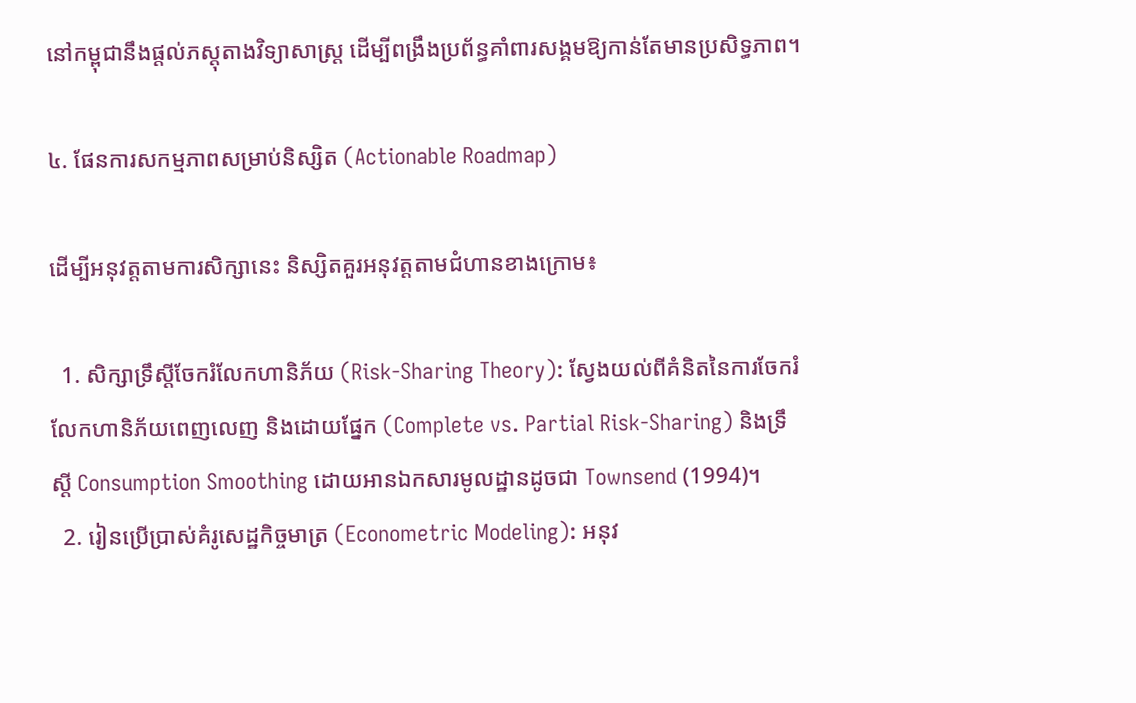នៅកម្ពុជានឹងផ្តល់ភស្តុតាងវិទ្យាសាស្ត្រ ដើម្បីពង្រឹងប្រព័ន្ធគាំពារសង្គមឱ្យកាន់តែមានប្រសិទ្ធភាព។

៤. ផែនការសកម្មភាពសម្រាប់និស្សិត (Actionable Roadmap)

ដើម្បីអនុវត្តតាមការសិក្សានេះ និស្សិតគួរអនុវត្តតាមជំហានខាងក្រោម៖

  1. សិក្សាទ្រឹស្តីចែករំលែកហានិភ័យ (Risk-Sharing Theory): ស្វែងយល់ពីគំនិតនៃការចែករំលែកហានិភ័យពេញលេញ និងដោយផ្នែក (Complete vs. Partial Risk-Sharing) និងទ្រឹស្តី Consumption Smoothing ដោយអានឯកសារមូលដ្ឋានដូចជា Townsend (1994)។
  2. រៀនប្រើប្រាស់គំរូសេដ្ឋកិច្ចមាត្រ (Econometric Modeling): អនុវ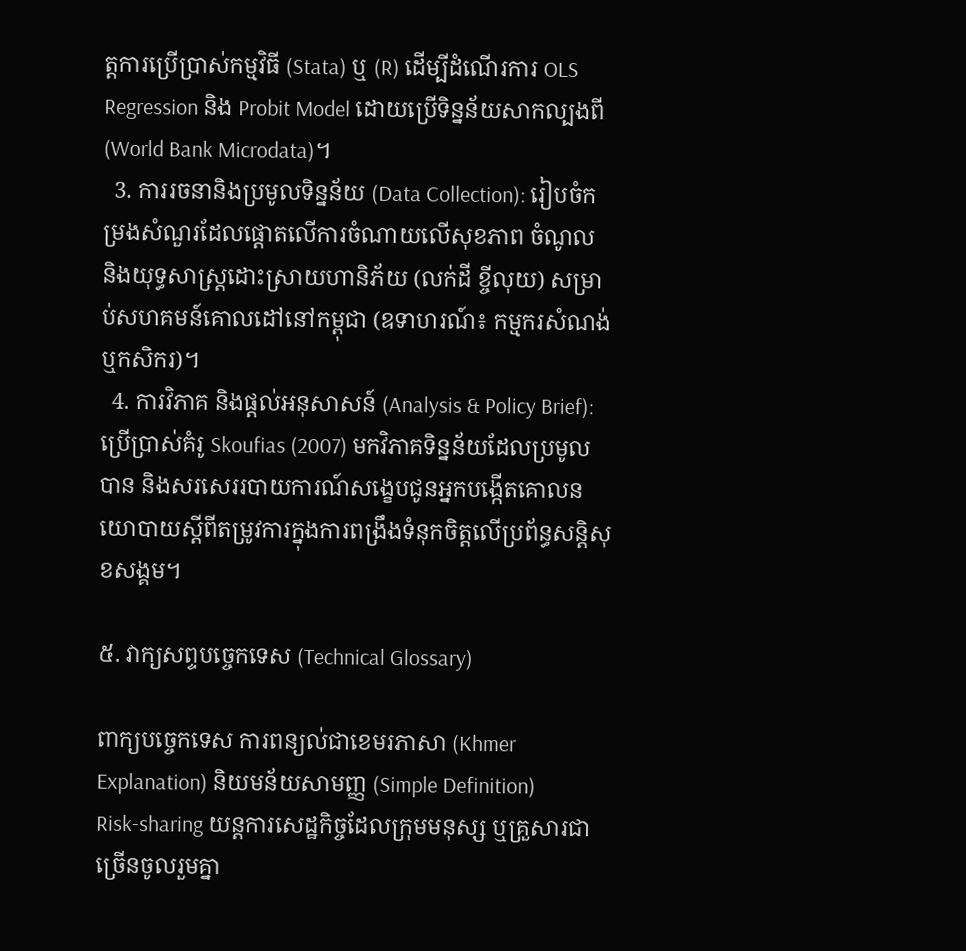ត្តការប្រើប្រាស់កម្មវិធី (Stata) ឬ (R) ដើម្បីដំណើរការ OLS Regression និង Probit Model ដោយប្រើទិន្នន័យសាកល្បងពី (World Bank Microdata)។
  3. ការរចនានិងប្រមូលទិន្នន័យ (Data Collection): រៀបចំកម្រងសំណួរដែលផ្តោតលើការចំណាយលើសុខភាព ចំណូល និងយុទ្ធសាស្ត្រដោះស្រាយហានិភ័យ (លក់ដី ខ្ចីលុយ) សម្រាប់សហគមន៍គោលដៅនៅកម្ពុជា (ឧទាហរណ៍៖ កម្មករសំណង់ ឬកសិករ)។
  4. ការវិភាគ និងផ្តល់អនុសាសន៍ (Analysis & Policy Brief): ប្រើប្រាស់គំរូ Skoufias (2007) មកវិភាគទិន្នន័យដែលប្រមូលបាន និងសរសេររបាយការណ៍សង្ខេបជូនអ្នកបង្កើតគោលនយោបាយស្តីពីតម្រូវការក្នុងការពង្រឹងទំនុកចិត្តលើប្រព័ន្ធសន្តិសុខសង្គម។

៥. វាក្យសព្ទបច្ចេកទេស (Technical Glossary)

ពាក្យបច្ចេកទេស ការពន្យល់ជាខេមរភាសា (Khmer Explanation) និយមន័យសាមញ្ញ (Simple Definition)
Risk-sharing យន្តការសេដ្ឋកិច្ចដែលក្រុមមនុស្ស ឬគ្រួសារជាច្រើនចូលរួមគ្នា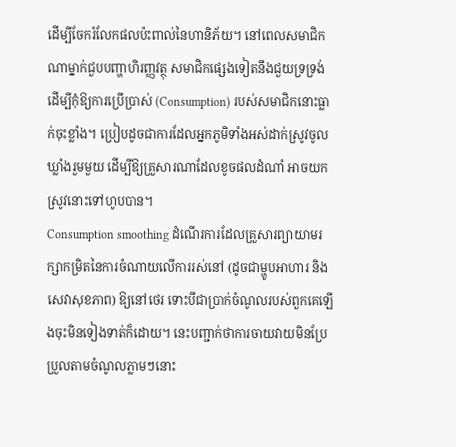ដើម្បីចែករំលែកផលប៉ះពាល់នៃហានិភ័យ។ នៅពេលសមាជិកណាម្នាក់ជួបបញ្ហាហិរញ្ញវត្ថុ សមាជិកផ្សេងទៀតនឹងជួយទ្រទ្រង់ ដើម្បីកុំឱ្យការប្រើប្រាស់ (Consumption) របស់សមាជិកនោះធ្លាក់ចុះខ្លាំង។ ប្រៀបដូចជាការដែលអ្នកភូមិទាំងអស់ដាក់ស្រូវចូលឃ្លាំងរួមមួយ ដើម្បីឱ្យគ្រួសារណាដែលខូចផលដំណាំ អាចយកស្រូវនោះទៅហូបបាន។
Consumption smoothing ដំណើរការដែលគ្រួសារព្យាយាមរក្សាកម្រិតនៃការចំណាយលើការរស់នៅ (ដូចជាម្ហូបអាហារ និងសេវាសុខភាព) ឱ្យនៅថេរ ទោះបីជាប្រាក់ចំណូលរបស់ពួកគេឡើងចុះមិនទៀងទាត់ក៏ដោយ។ នេះបញ្ជាក់ថាការចាយវាយមិនប្រែប្រួលតាមចំណូលភ្លាមៗនោះ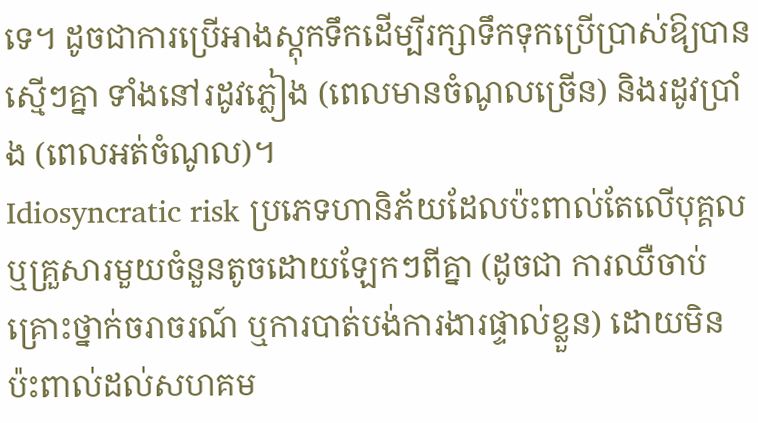ទេ។ ដូចជាការប្រើអាងស្តុកទឹកដើម្បីរក្សាទឹកទុកប្រើប្រាស់ឱ្យបានស្មើៗគ្នា ទាំងនៅរដូវភ្លៀង (ពេលមានចំណូលច្រើន) និងរដូវប្រាំង (ពេលអត់ចំណូល)។
Idiosyncratic risk ប្រភេទហានិភ័យដែលប៉ះពាល់តែលើបុគ្គល ឬគ្រួសារមួយចំនួនតូចដោយឡែកៗពីគ្នា (ដូចជា ការឈឺចាប់ គ្រោះថ្នាក់ចរាចរណ៍ ឬការបាត់បង់ការងារផ្ទាល់ខ្លួន) ដោយមិនប៉ះពាល់ដល់សហគម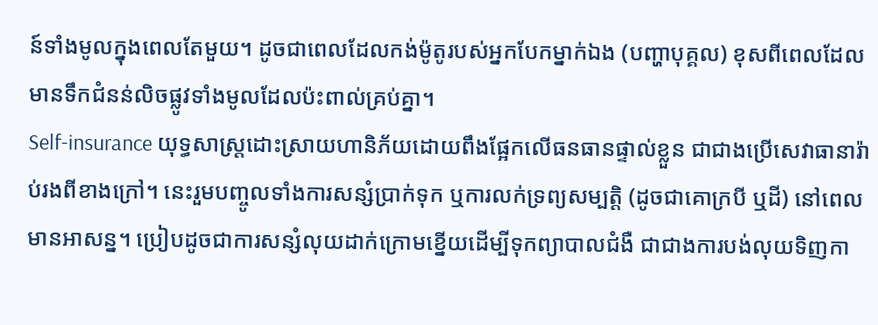ន៍ទាំងមូលក្នុងពេលតែមួយ។ ដូចជាពេលដែលកង់ម៉ូតូរបស់អ្នកបែកម្នាក់ឯង (បញ្ហាបុគ្គល) ខុសពីពេលដែលមានទឹកជំនន់លិចផ្លូវទាំងមូលដែលប៉ះពាល់គ្រប់គ្នា។
Self-insurance យុទ្ធសាស្ត្រដោះស្រាយហានិភ័យដោយពឹងផ្អែកលើធនធានផ្ទាល់ខ្លួន ជាជាងប្រើសេវាធានារ៉ាប់រងពីខាងក្រៅ។ នេះរួមបញ្ចូលទាំងការសន្សំប្រាក់ទុក ឬការលក់ទ្រព្យសម្បត្តិ (ដូចជាគោក្របី ឬដី) នៅពេលមានអាសន្ន។ ប្រៀបដូចជាការសន្សំលុយដាក់ក្រោមខ្នើយដើម្បីទុកព្យាបាលជំងឺ ជាជាងការបង់លុយទិញកា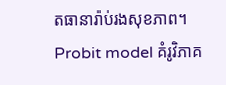តធានារ៉ាប់រងសុខភាព។
Probit model គំរូវិភាគ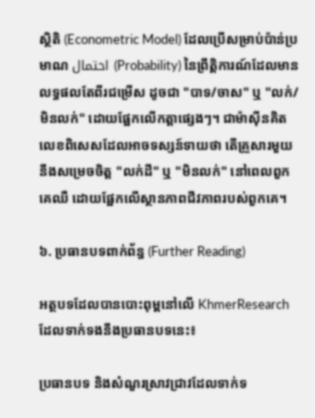ស្ថិតិ (Econometric Model) ដែលប្រើសម្រាប់ប៉ាន់ប្រមាណ احتمال (Probability) នៃព្រឹត្តិការណ៍ដែលមានលទ្ធផលតែពីរជម្រើស ដូចជា "បាទ/ចាស" ឬ "លក់/មិនលក់" ដោយផ្អែកលើកត្តាផ្សេងៗ។ ជាម៉ាស៊ីនគិតលេខពិសេសដែលអាចទស្សន៍ទាយថា តើគ្រួសារមួយនឹងសម្រេចចិត្ត "លក់ដី" ឬ "មិនលក់" នៅពេលពួកគេឈឺ ដោយផ្អែកលើស្ថានភាពជីវភាពរបស់ពួកគេ។

៦. ប្រធានបទពាក់ព័ន្ធ (Further Reading)

អត្ថបទដែលបានបោះពុម្ពនៅលើ KhmerResearch ដែលទាក់ទងនឹងប្រធានបទនេះ៖

ប្រធានបទ និងសំណួរស្រាវជ្រាវដែលទាក់ទ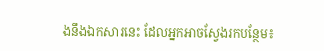ងនឹងឯកសារនេះ ដែលអ្នកអាចស្វែងរកបន្ថែម៖